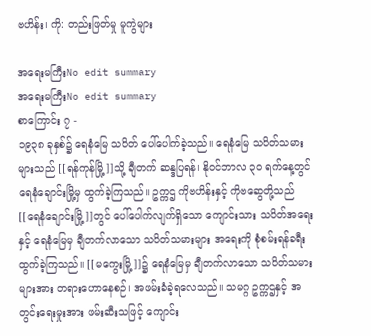ဗဟိန်း၊ ကို: တည်းဖြတ်မှု မူကွဲများ

အရေးမကြီးNo edit summary
အရေးမကြီးNo edit summary
စာကြောင်း ၇ -
၁၉၃၈ ခုနှစ်၌ ရေနံမြေ သပိတ် ပေါ်ပေါက်ခဲ့သည်။ ရေနံမြေ သပိတ်သမားများသည် [[ရန်ကုန်မြို့]]သို့ ချီတက် ဆန္ဒပြရန်၊ နိုဝင်ဘာလ ၃၀ ရက်နေ့တွင် ရေနံချောင်းမြို့မှ ထွက်ခဲ့ကြသည်။ ဥက္ကဌ ကိုဗဟိန်းနှင့် ကိုဗဆွေတို့သည် [[ရေနံချောင်းမြို့]]တွင် ပေါ်ပေါက်လျက်ရှိသော ကျောင်းသား သပိတ်အရေးနှင့် ရေနံမြေမှ ချီတက်လာသော သပိတ်သမားများ အရေးကို စုံစမ်းရန်ခရီးထွက်ခဲ့ကြသည်။ [[မကွေးမြို့]]၌ ရေနံမြေမှ ချီတက်လာသော သပိတ်သမားများအား တရားဟောနေစဉ်၊ အဖမ်းခံခဲ့ရလေသည်။ သမဂ္ဂ ဥက္ကဌနှင့် အတွင်းရေးမှုးအား ဖမ်းဆီးသဖြင့် ကျောင်း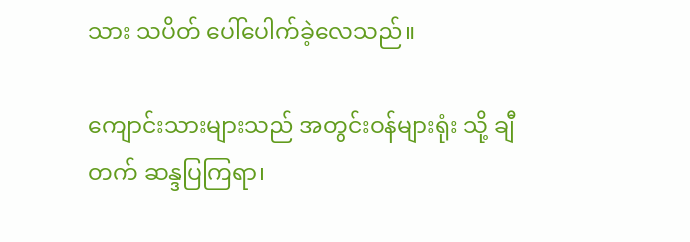သား သပိတ် ပေါ်ပေါက်ခဲ့လေသည်။

ကျောင်းသားများသည် အတွင်းဝန်များရုံး သို့ ချီတက် ဆန္ဒပြကြရာ၊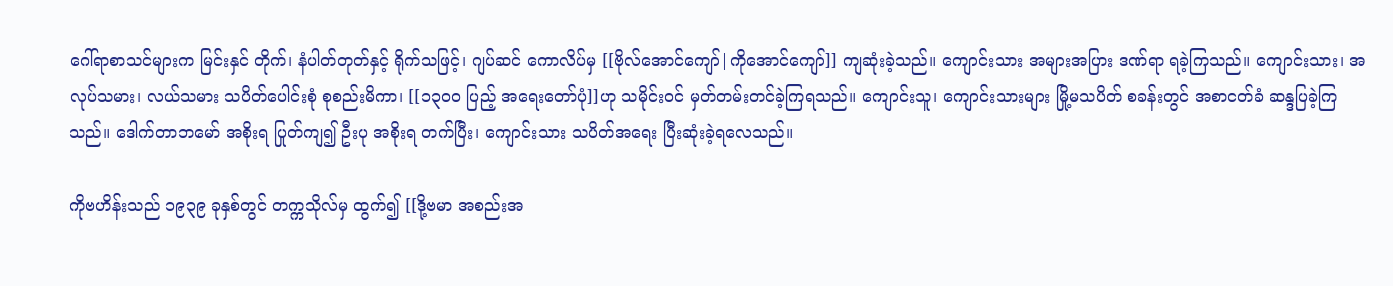ဂေါ်ရာစာသင်များက မြင်းနှင် တိုက်၊ နံပါတ်တုတ်နှင့် ရိုက်သဖြင့်၊ ဂျပ်ဆင် ကောလိပ်မှ [[ဗိုလ်အောင်ကျော်|ကိုအောင်ကျော်]] ကျဆုံးခဲ့သည်။ ကျောင်းသား အများအပြား ဒဏ်ရာ ရခဲ့ကြသည်။ ကျောင်းသား၊ အလုပ်သမား၊ လယ်သမား သပိတ်ပေါင်းစုံ စုစည်းမိကာ၊ [[၁၃၀၀ ပြည့် အရေးတော်ပုံ]]ဟု သမိုင်းဝင် မှတ်တမ်းတင်ခဲ့ကြရသည်။ ကျောင်းသူ၊ ကျောင်းသားများ မြို့မသပိတ် စခန်းတွင် အစာငတ်ခံ ဆန္ဒပြခဲ့ကြသည်။ ဒေါက်တာဘမော် အစိုးရ ပြုတ်ကျ၍ ဦးပု အစိုးရ တက်ပြီး၊ ကျောင်းသား သပိတ်အရေး ပြီးဆုံးခဲ့ရလေသည်။

ကိုဗဟိန်းသည် ၁၉၃၉ ခုနှစ်တွင် တက္ကသိုလ်မှ ထွက်၍ [[ဒို့ဗမာ အစည်းအ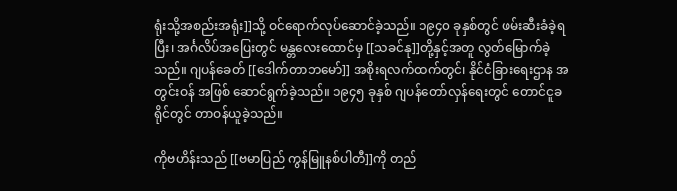ရုံးသို့အစည်းအရုံး]]သို့ ဝင်ရောက်လုပ်ဆောင်ခဲ့သည်။ ၁၉၄၀ ခုနှစ်တွင် ဖမ်းဆီးခံခဲ့ရပြီး၊ အင်္ဂလိပ်အပြေးတွင် မန္တလေးထောင်မှ [[သခင်နု]]တို့နှင့်အတူ လွတ်မြောက်ခဲ့သည်။ ဂျပန်ခေတ် [[ဒေါက်တာဘမော်]] အစိုးရလက်ထက်တွင်၊ နိုင်ငံခြားရေးဌာန အတွင်းဝန် အဖြစ် ဆောင်ရွက်ခဲ့သည်။ ၁၉၄၅ ခုနှစ် ဂျပန်တော်လှန်ရေးတွင် တောင်ငူခရိုင်တွင် တာဝန်ယူခဲ့သည်။

ကိုဗဟိန်းသည် [[ဗမာပြည် ကွန်မြူနစ်ပါတီ]]ကို တည်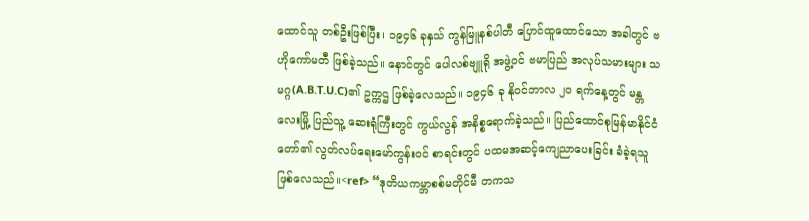ထောင်သူ တစ်ဦးဖြစ်ပြီး၊ ၁၉၄၆ ခုနှသ် ကွန်မြူနစ်ပါတီ ပြောင်ထူထောင်သော အခါတွင် ဗဟိုကော်မတီ ဖြစ်ခဲ့သည်။ နောင်တွင် ပေါလစ်ဗျူရို အဖွဲ့ဝင် ဗမာပြည် အလုပ်သမားများ သမဂ္ဂ(A.B.T.U.C)၏ ဥက္ကဌ ဖြစ်ခဲ့လေသည်။ ၁၉၄၆ ခု နိုဝင်ဘာလ ၂၀ ရက်နေ့တွင် မန္တလေးမြို့ ပြည်သူ့ ဆေးရုံကြီးတွင် ကွယ်လွန် အနိစ္စရောက်ခဲ့သည်။ ပြည်ထောင်စုမြန်မာနိုင်ငံတော်၏ လွတ်လပ်ရေးမော်ကွန်းဝင် စာရင်းတွင် ပထမအဆင့်ကျေညာပေးခြင်း ခံခဲ့ရသူ ဖြစ်လေသည်။<ref> “ဒုတိယကမ္ဘာစစ်မတိုင်မီ တကသ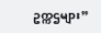ဥက္ကဌများ”